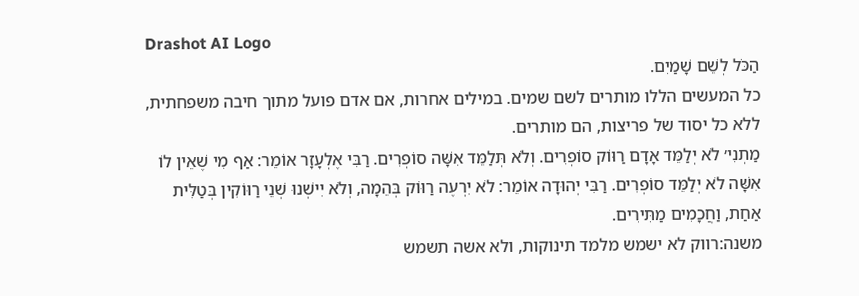Drashot AI Logo
הַכֹּל לְשֵׁם שָׁמַיִם.
כל המעשים הללו מותרים לשם שמים. במילים אחרות, אם אדם פועל מתוך חיבה משפחתית, ללא כל יסוד של פריצות, הם מותרים.
מַתְנִי׳ לֹא יְלַמֵּד אָדָם רַוּוֹק סוֹפְרִים. וְלֹא תְּלַמֵּד אִשָּׁה סוֹפְרִים. רַבִּי אֶלְעָזָר אוֹמֵר: אַף מִי שֶׁאֵין לוֹ אִשָּׁה לֹא יְלַמֵּד סוֹפְרִים. רַבִּי יְהוּדָה אוֹמֵר: לֹא יִרְעֶה רַוּוֹק בְּהֵמָה, וְלֹא יִישְׁנוּ שְׁנֵי רַוּוֹקִין בְּטַלִּית אַחַת, וַחֲכָמִים מַתִּירִים.
משנה:רווק לא ישמש מלמד תינוקות, ולא אשה תשמש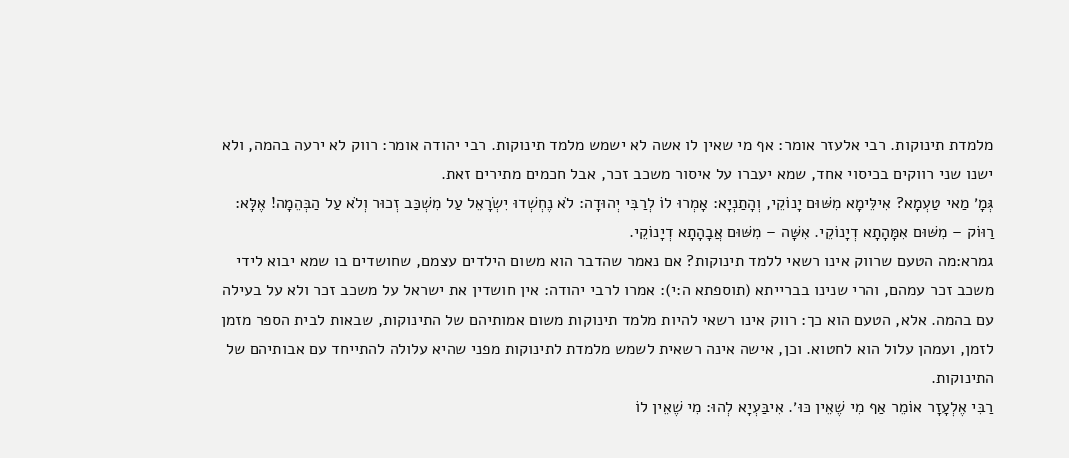מלמדת תינוקות. רבי אלעזר אומר: אף מי שאין לו אשה לא ישמש מלמד תינוקות. רבי יהודה אומר: רווק לא ירעה בהמה, ולא ישנו שני רווקים בכיסוי אחד, שמא יעברו על איסור משכב זכר, אבל חכמים מתירים זאת.
גְּמָ׳ מַאי טַעְמָא? אִילֵּימָא מִשּׁוּם יָנוֹקֵי, וְהָתַנְיָא: אָמְרוּ לוֹ לְרַבִּי יְהוּדָה: לֹא נֶחְשְׁדוּ יִשְׂרָאֵל עַל מִשְׁכַּב זְכוּר וְלֹא עַל הַבְּהֵמָה! אֶלָּא: רַוּוֹק – מִשּׁוּם אִמָּהָתָא דְיָנוֹקֵי. אִשָּׁה – מִשּׁוּם אֲבָהָתָא דְיָנוֹקֵי.
גמרא:מה הטעם שרווק אינו רשאי ללמד תינוקות? אם נאמר שהדבר הוא משום הילדים עצמם, שחושדים בו שמא יבוא לידי משכב זכר עמהם, והרי שנינו בברייתא (תוספתא ה:י): אמרו לרבי יהודה: אין חושדין את ישראל על משכב זכר ולא על בעילה עם בהמה. אלא, הטעם הוא כך: רווק אינו רשאי להיות מלמד תינוקות משום אמותיהם של התינוקות, שבאות לבית הספר מזמן לזמן, ועמהן עלול הוא לחטוא. וכן, אישה אינה רשאית לשמש מלמדת לתינוקות מפני שהיא עלולה להתייחד עם אבותיהם של התינוקות.
רַבִּי אֶלְעָזָר אוֹמֵר אַף מִי שֶׁאֵין כּוּ׳. אִיבַּעְיָא לְהוּ: מִי שֶׁאֵין לוֹ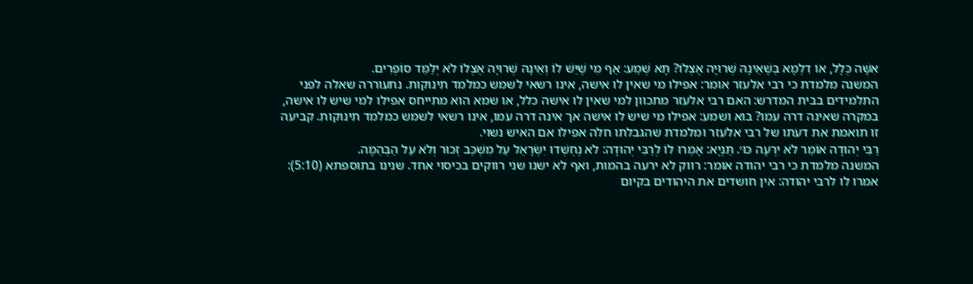אִשָּׁה כְּלָל, אוֹ דִלְמָא בְּשֶׁאֵינָהּ שְׁרוּיָה אֶצְלוֹ? תָּא שְׁמַע: אַף מִי שֶׁיֵּשׁ לוֹ וְאֵינָהּ שְׁרוּיָה אֶצְלוֹ לֹא יְלַמֵּד סוֹפְרִים.
המשנה מלמדת כי רבי אלעזר אומר: אפילו מי שאין לו אישה, אינו רשאי לשמש כמלמד תינוקות. נתעוררה שאלה לפני התלמידים בבית המדרש: האם רבי אלעזר מתכוון למי שאין לו אישה כלל, או שמא הוא מתייחס אפילו למי שיש לו אישה, במקרה שאינה דרה עמו? בוא ושמע: אפילו מי שיש לו אישה אך אינה דרה עמו, אינו רשאי לשמש כמלמד תינוקות. קביעה זו תואמת את דעתו של רבי אלעזר ומלמדת שהגבלתו חלה אפילו אם האיש נשוי.
רַבִּי יְהוּדָה אוֹמֵר לֹא יִרְעֶה כּוּ׳. תַּנְיָא: אָמְרוּ לוֹ לְרַבִּי יְהוּדָה: לֹא נֶחְשְׁדוּ יִשְׂרָאֵל עַל מִשְׁכַּב זְכוּר וְלֹא עַל הַבְּהֵמָה.
המשנה מלמדת כי רבי יהודה אומר: רווק לא ירעה בהמות, ואף לא ישנו שני רווקים בכיסוי אחד. שנינו בתוספתא (5:10): אמרו לו לרבי יהודה: אין חושדים את היהודים בקיום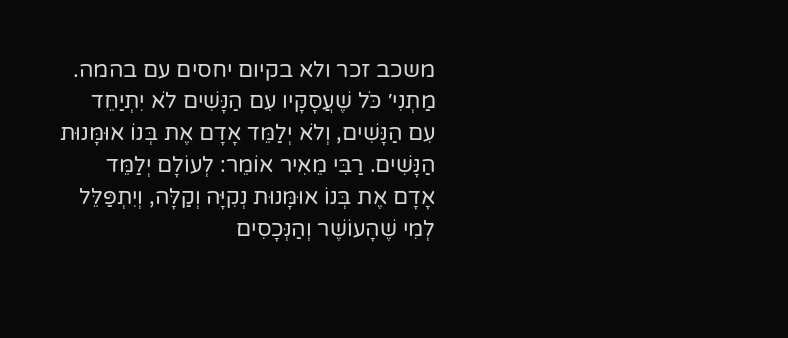משכב זכר ולא בקיום יחסים עם בהמה.
מַתְנִי׳ כֹּל שֶׁעֲסָקָיו עִם הַנָּשִׁים לֹא יִתְיַחֵד עִם הַנָּשִׁים, וְלֹא יְלַמֵּד אָדָם אֶת בְּנוֹ אוּמָּנוּת הַנָּשִׁים. רַבִּי מֵאִיר אוֹמֵר: לְעוֹלָם יְלַמֵּד אָדָם אֶת בְּנוֹ אוּמָּנוּת נְקִיָּה וְקַלָּה, וְיִתְפַּלֵּל לְמִי שֶׁהָעוֹשֶׁר וְהַנְּכָסִים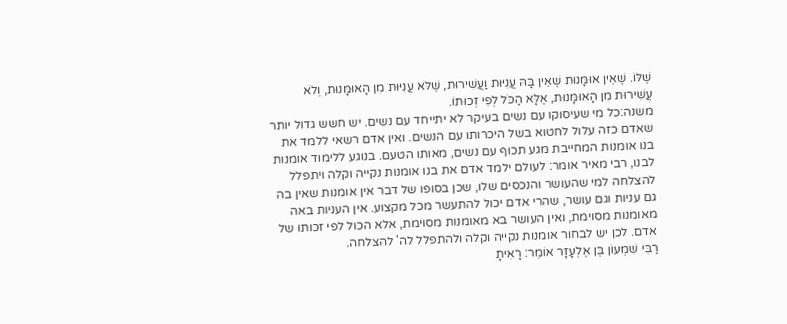שֶׁלּוֹ. שֶׁאֵין אוּמָּנוּת שֶׁאֵין בָּהּ עֲנִיּוּת וַעֲשִׁירוּת, שֶׁלֹּא עֲנִיּוּת מִן הָאוּמָּנוּת, וְלֹא עֲשִׁירוּת מִן הָאוּמָּנוּת, אֶלָּא הַכֹּל לְפִי זְכוּתוֹ.
משנה:כל מי שעיסוקו עם נשים בעיקר לא יתייחד עם נשים. יש חשש גדול יותר שאדם כזה עלול לחטוא בשל היכרותו עם הנשים. ואין אדם רשאי ללמד את בנו אומנות המחייבת מגע תכוף עם נשים, מאותו הטעם. בנוגע ללימוד אומנות לבנו, רבי מאיר אומר: לעולם ילמד אדם את בנו אומנות נקייה וקלה ויתפלל להצלחה למי שהעושר והנכסים שלו, שכן בסופו של דבר אין אומנות שאין בה גם עניות וגם עושר, שהרי אדם יכול להתעשר מכל מקצוע. אין העניות באה מאומנות מסוימת, ואין העושר בא מאומנות מסוימת, אלא הכול לפי זכותו של אדם. לכן יש לבחור אומנות נקייה וקלה ולהתפלל לה' להצלחה.
רַבִּי שִׁמְעוֹן בֶּן אֶלְעָזָר אוֹמֵר: רָאִיתָ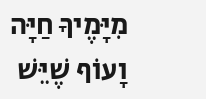מִיָּמֶיךָ חַיָּה וָעוֹף שֶׁיֵּשׁ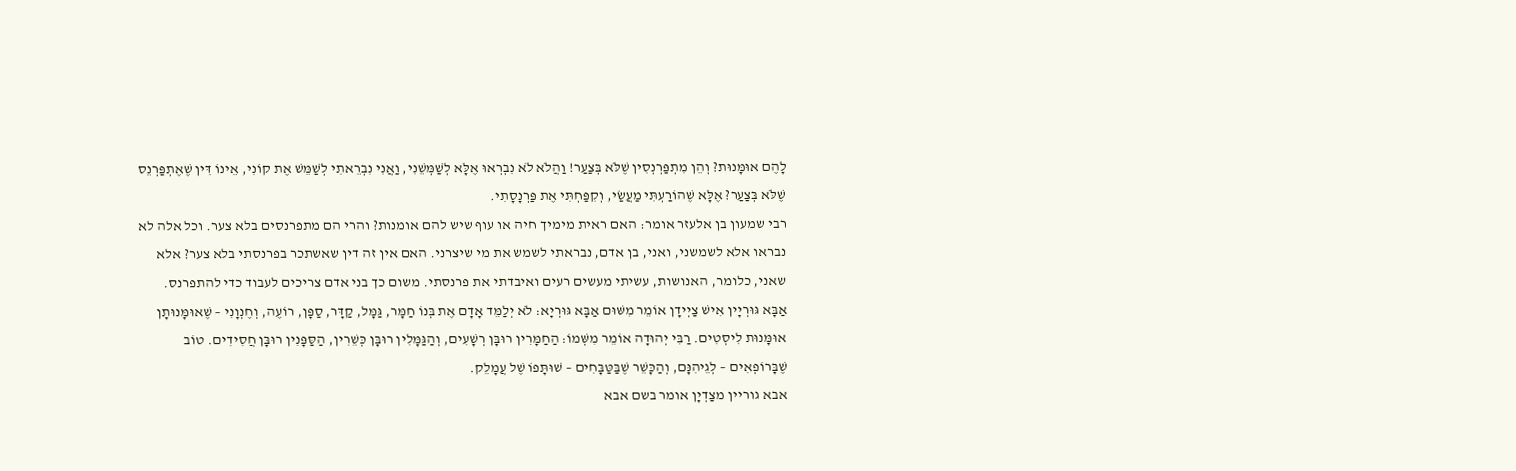לָהֶם אוּמָּנוּת? וְהֵן מִתְפַּרְנְסִין שֶׁלֹּא בְּצַעַר! וַהֲלֹא לֹא נִבְרְאוּ אֶלָּא לְשַׁמְּשֵׁנִי, וַאֲנִי נִבְרֵאתִי לְשַׁמֵּשׁ אֶת קוֹנִי, אֵינוֹ דִּין שֶׁאֶתְפַּרְנֵס שֶׁלֹּא בְּצַעַר? אֶלָּא שֶׁהוֹרַעְתִּי מַעֲשַׂי, וְקִפַּחְתִּי אֶת פַּרְנָסָתִי.
רבי שמעון בן אלעזר אומר: האם ראית מימיך חיה או עוף שיש להם אומנות? והרי הם מתפרנסים בלא צער. וכל אלה לא נבראו אלא לשמשני, ואני, בן אדם, נבראתי לשמש את מי שיצרני. האם אין זה דין שאשתכר בפרנסתי בלא צער? אלא שאני, כלומר, האנושות, עשיתי מעשים רעים ואיבדתי את פרנסתי. משום כך בני אדם צריכים לעבוד כדי להתפרנס.
אַבָּא גּוּרְיָין אִישׁ צַיְידָן אוֹמֵר מִשּׁוּם אַבָּא גּוּרְיָא: לֹא יְלַמֵּד אָדָם אֶת בְּנוֹ חַמָּר, גַּמָּל, קַדָּר, סַפָּן, רוֹעֶה, וְחֶנְוָנִי – שֶׁאוּמָּנוּתָן אוּמָּנוּת לִיסְטִים. רַבִּי יְהוּדָה אוֹמֵר מִשְּׁמוֹ: הַחַמָּרִין רוּבָּן רְשָׁעִים, וְהַגַּמָּלִין רוּבָּן כְּשֵׁרִין, הַסַּפָּנִין רוּבָּן חֲסִידִים. טוֹב שֶׁבָּרוֹפְאִים – לְגֵיהִנָּם, וְהַכָּשֵׁר שֶׁבַּטַּבָּחִים – שׁוּתָּפוֹ שֶׁל עֲמָלֵק.
אבא גוריין מצַדְיָן אומר בשם אבא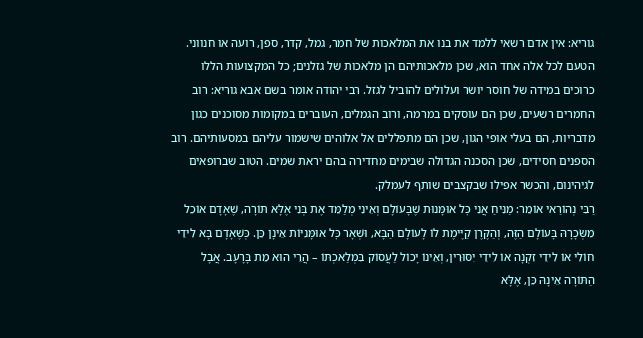גוריא: אין אדם רשאי ללמד את בנו את המלאכות של חמר, גמל, קדר, ספן, רועה או חנווני. הטעם לכל אלה אחד הוא, שכן מלאכותיהם הן מלאכות של גזלנים; כל המקצועות הללו כרוכים במידה של חוסר יושר ועלולים להוביל לגזל. רבי יהודה אומר בשם אבא גוריא: רוב החמרים רשעים, שכן הם עוסקים במרמה, ורוב הגמלים, העוברים במקומות מסוכנים כגון מדבריות, הם בעלי אופי הגון, שכן הם מתפללים אל אלוהים שישמור עליהם במסעותיהם. רוב הספנים חסידים, שכן הסכנה הגדולה שבימים מחדירה בהם יראת שמים. הטוב שברופאים לגיהינום, והכשר אפילו שבקצבים שותף לעמלק.
רַבִּי נְהוֹרַאי אוֹמֵר: מַנִּיחַ אֲנִי כׇּל אוּמָּנוּת שֶׁבָּעוֹלָם וְאֵינִי מְלַמֵּד אֶת בְּנִי אֶלָּא תּוֹרָה, שֶׁאָדָם אוֹכֵל מִשְּׂכָרָהּ בָּעוֹלָם הַזֶּה, וְהַקֶּרֶן קַיֶּימֶת לוֹ לָעוֹלָם הַבָּא, וּשְׁאָר כׇּל אוּמָּנִיּוֹת אֵינָן כֵּן. כְּשֶׁאָדָם בָּא לִידֵי חוֹלִי אוֹ לִידֵי זִקְנָה אוֹ לִידֵי יִסּוּרִין, וְאֵינוֹ יָכוֹל לַעֲסוֹק בִּמְלַאכְתּוֹ – הֲרֵי הוּא מֵת בָּרָעָב. אֲבָל הַתּוֹרָה אֵינָהּ כֵּן, אֶלָּא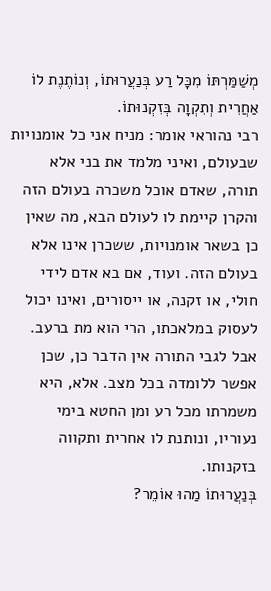מְשַׁמַּרְתּוֹ מִכׇּל רַע בְּנַעֲרוּתוֹ, וְנוֹתֶנֶת לוֹ אַחֲרִית וְתִקְוָה בְּזִקְנוּתוֹ.
רבי נהוראי אומר: מניח אני כל אומנויות שבעולם, ואיני מלמד את בני אלא תורה, שאדם אוכל משכרה בעולם הזה והקרן קיימת לו לעולם הבא, מה שאין כן בשאר אומנויות, ששכרן אינו אלא בעולם הזה. ועוד, אם בא אדם לידי חולי, או זקנה, או ייסורים, ואינו יכול לעסוק במלאכתו, הרי הוא מת ברעב. אבל לגבי התורה אין הדבר כן, שכן אפשר ללומדה בכל מצב. אלא, היא משמרתו מכל רע ומן החטא בימי נעוריו, ונותנת לו אחרית ותקווה בזקנותו.
בְּנַעֲרוּתוֹ מַהוּ אוֹמֵר?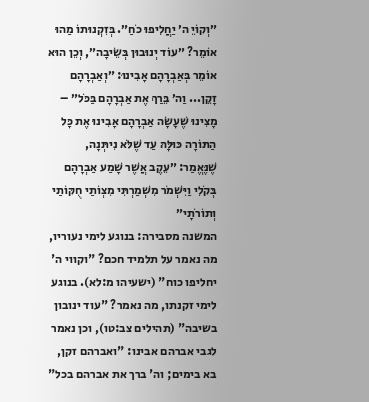״וְקוֹיֵ ה׳ יַחֲלִיפוּ כֹחַ״. בְּזִקְנוּתוֹ מַהוּ אוֹמֵר? ״עוֹד יְנוּבוּן בְּשֵׂיבָה״, וְכֵן הוּא אוֹמֵר בְּאַבְרָהָם אָבִינוּ: ״וְאַבְרָהָם זָקֵן... וַה׳ בֵּרַךְ אֶת אַבְרָהָם בַּכֹּל״ – מָצִינוּ שֶׁעָשָׂה אַבְרָהָם אָבִינוּ אֶת כָּל הַתּוֹרָה כּוּלָּהּ עַד שֶׁלֹּא נִיתְּנָה, שֶׁנֶּאֱמַר: ״עֵקֶב אֲשֶׁר שָׁמַע אַבְרָהָם בְּקֹלִי וַיִּשְׁמֹר מִשְׁמַרְתִּי מִצְוֹתַי חֻקּוֹתַי וְתוֹרֹתָי״
המשנה מסבירה: בנוגע לימי נעוריו, מה נאמר על תלמיד חכם? "וקווי ה' יחליפו כוח" (ישעיהו מ:לא). בנוגע לימי זקנתו, מה נאמר? "עוד ינובון בשיבה" (תהילים צב:טו), וכן נאמר לגבי אברהם אבינו: "ואברהם זקן, בא בימים; וה' ברך את אברהם בכל"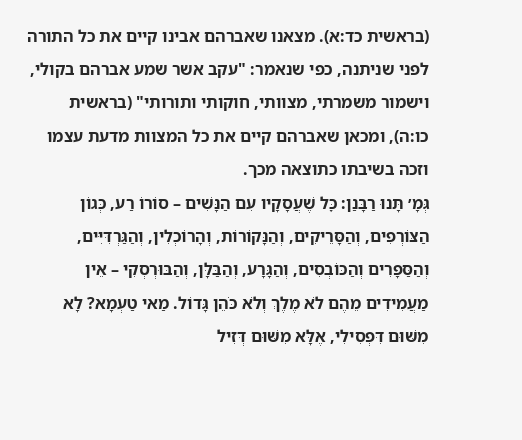(בראשית כד:א). מצאנו שאברהם אבינו קיים את כל התורה לפני שניתנה, כפי שנאמר: "עקב אשר שמע אברהם בקולי, וישמור משמרתי, מצוותי, חוקותי ותורותי" (בראשית כו:ה), ומכאן שאברהם קיים את כל המצוות מדעת עצמו וזכה בשיבתו כתוצאה מכך.
גְּמָ׳ תָּנוּ רַבָּנַן: כׇּל שֶׁעֲסָקָיו עִם הַנָּשִׁים – סוֹרוֹ רַע, כְּגוֹן הַצּוֹרְפִים, וְהַסָּרֵיקִים, וְהַנָּקוֹרוֹת, וְהָרוֹכְלִין, וְהַגַּרְדִּיִּים, וְהַסַּפָּרִים וְהַכּוֹבְסִים, וְהַגָּרָע, וְהַבַּלָּן, וְהַבּוּרְסְקִי – אֵין מַעֲמִידִים מֵהֶם לֹא מֶלֶךְ וְלֹא כֹּהֵן גָּדוֹל. מַאי טַעְמָא? לָא מִשּׁוּם דִּפְסִילִי, אֶלָּא מִשּׁוּם דְּזִיל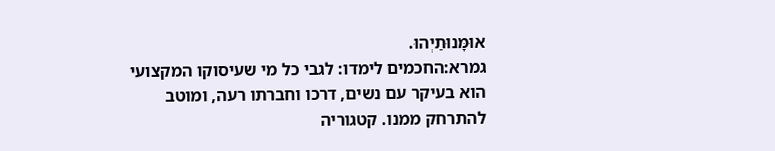אוּמָּנוּתַיְהוּ.
גמרא:החכמים לימדו: לגבי כל מי שעיסוקו המקצועי הוא בעיקר עם נשים, דרכו וחברתו רעה, ומוטב להתרחק ממנו. קטגוריה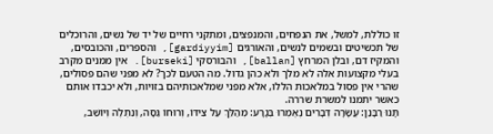זו כוללת, למשל, את הנפחים, והמנפצים, ומתקני רחיים של יד של נשים, והרוכלים של תכשיטים ובשמים לנשים, והאורגים [gardiyyim], והספרים, והכובסים, והמקיז דם, ובלן המרחץ [ballan], והבורסקי [burseki]. אין ממנים מקרב בעלי מקצועות אלה לא מלך ולא כהן גדול. מה הטעם לכך? לא מפני שהם פסולים, שהרי אין פסול במלאכות הללו, אלא מפני שמלאכותיהם בזויות, ולא יכבדו אותם כאשר יתמנו למשרת שררה.
תָּנוּ רַבָּנַן: עֲשָׂרָה דְּבָרִים נֶאֶמְרוּ בְּגָרָע: מְהַלֵּךְ עַל צִידּוֹ, וְרוּחוֹ גַּסָּה, וְנִתְלֶה וְיוֹשֵׁב,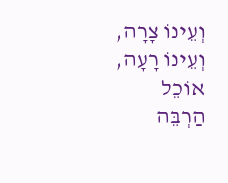וְעֵינוֹ צָרָה, וְעֵינוֹ רָעָה, אוֹכֵל הַרְבֵּה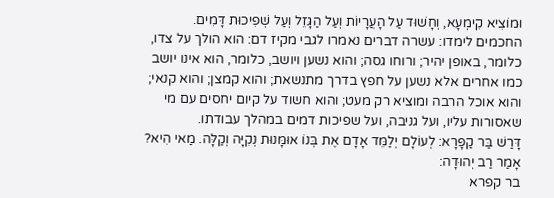וּמוֹצִיא קִימְעָא, וְחָשׁוּד עַל הָעֲרָיוֹת וְעַל הַגָּזֵל וְעַל שְׁפִיכוּת דָּמִים.
החכמים לימדו: עשרה דברים נאמרו לגבי מקיז דם: הוא הולך על צדו, כלומר, באופן יהיר; ורוחו גסה; והוא נשען ויושב, כלומר, הוא אינו יושב כמו אחרים אלא נשען על חפץ בדרך מתנשאת; והוא קמצן; והוא קנאי; והוא אוכל הרבה ומוציא רק מעט; והוא חשוד על קיום יחסים עם מי שאסורות עליו, ועל גניבה, ועל שפיכות דמים במהלך עבודתו.
דָּרַשׁ בַּר קַפָּרָא: לְעוֹלָם יְלַמֵּד אָדָם אֶת בְּנוֹ אוּמָּנוּת נְקִיָּה וְקַלָּה. מַאי הִיא? אָמַר רַב יְהוּדָה:
בר קפרא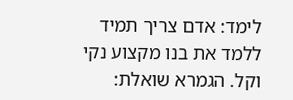לימד: אדם צריך תמיד ללמד את בנו מקצוע נקי וקל. הגמרא שואלת: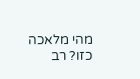מהי מלאכה כזו? רב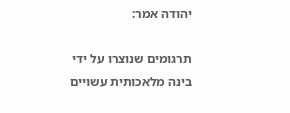יהודה אמר:

תרגומים שנוצרו על ידי בינה מלאכותית עשויים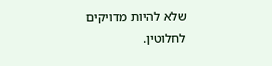שלא להיות מדויקים לחלוטין.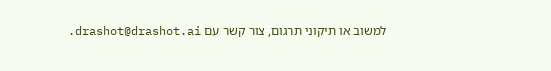למשוב או תיקוני תרגום, צור קשר עם drashot@drashot.ai.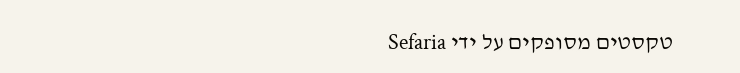טקסטים מסופקים על ידי Sefaria